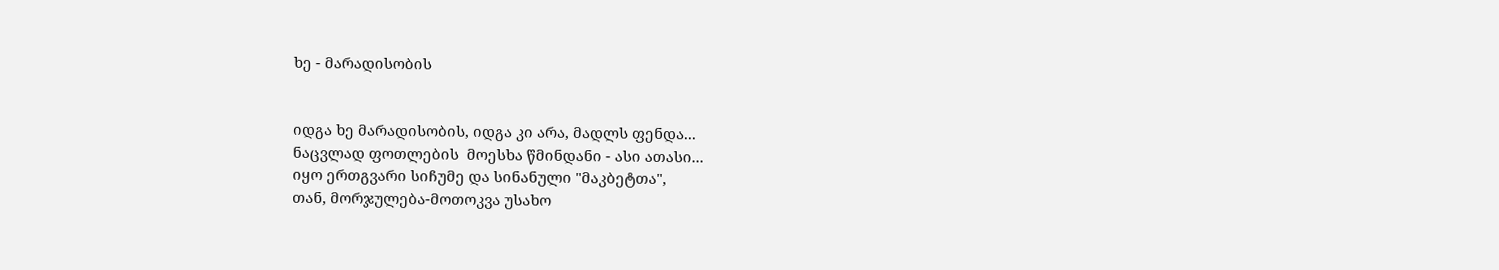ხე - მარადისობის


იდგა ხე მარადისობის, იდგა კი არა, მადლს ფენდა...
ნაცვლად ფოთლების  მოესხა წმინდანი - ასი ათასი...
იყო ერთგვარი სიჩუმე და სინანული "მაკბეტთა",
თან, მორჯულება-მოთოკვა უსახო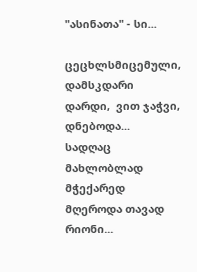"ასინათა" - სი...

ცეცხლსმიცემული, დამსკდარი დარდი,  ვით ჯაჭვი, დნებოდა...
სადღაც მახლობლად მჭექარედ მღეროდა თავად რიონი...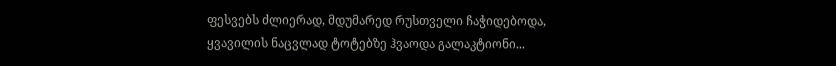ფესვებს ძლიერად, მდუმარედ რუსთველი ჩაჭიდებოდა,
ყვავილის ნაცვლად ტოტებზე ჰვაოდა გალაკტიონი...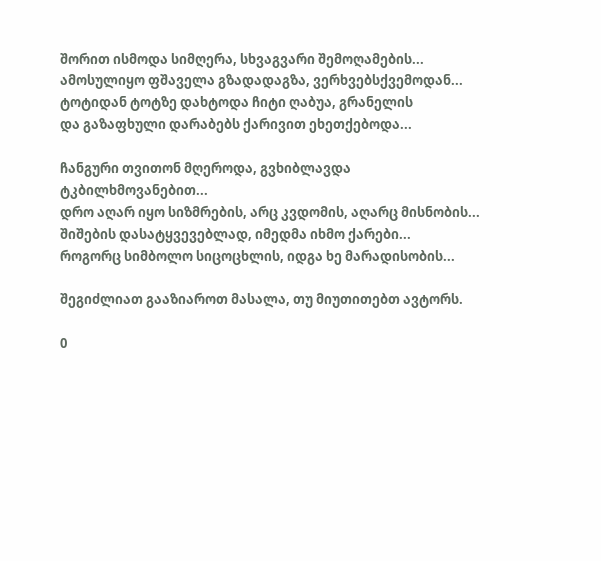შორით ისმოდა სიმღერა, სხვაგვარი შემოღამების...
ამოსულიყო ფშაველა გზადადაგზა, ვერხვებსქვემოდან...
ტოტიდან ტოტზე დახტოდა ჩიტი ღაბუა, გრანელის
და გაზაფხული დარაბებს ქარივით ეხეთქებოდა...

ჩანგური თვითონ მღეროდა, გვხიბლავდა ტკბილხმოვანებით...
დრო აღარ იყო სიზმრების, არც კვდომის, აღარც მისნობის...
შიშების დასატყვევებლად, იმედმა იხმო ქარები...
როგორც სიმბოლო სიცოცხლის, იდგა ხე მარადისობის...

შეგიძლიათ გააზიაროთ მასალა, თუ მიუთითებთ ავტორს.

0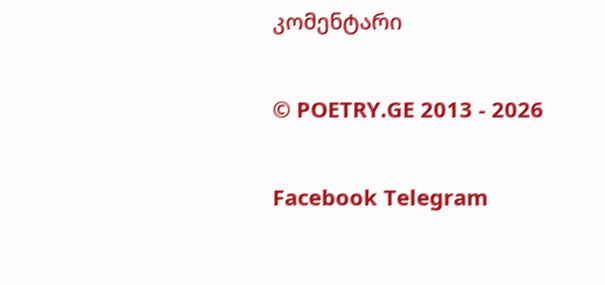კომენტარი

© POETRY.GE 2013 - 2026

Facebook Telegram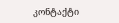კონტაქტი